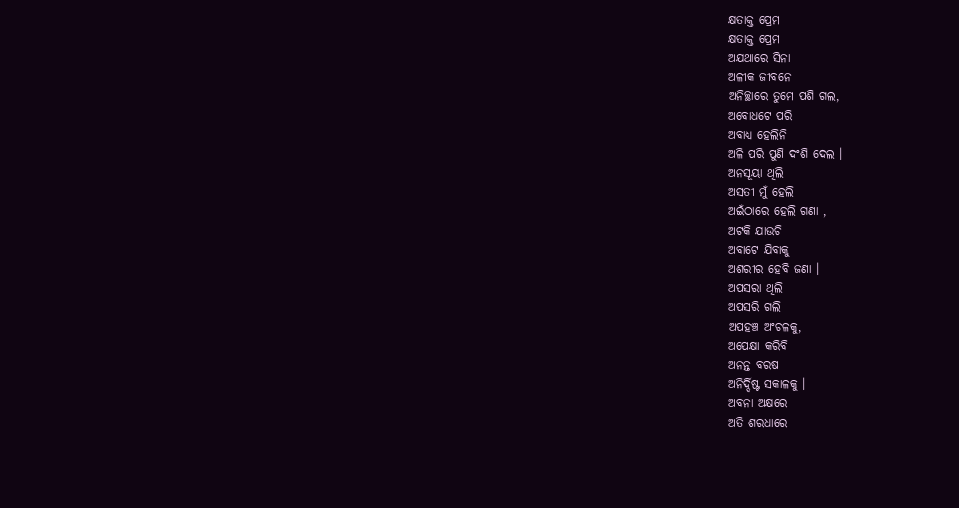କ୍ଷତାକ୍ତ ପ୍ରେମ
କ୍ଷତାକ୍ତ ପ୍ରେମ
ଅଯଥାରେ ସିନା
ଅଳୀକ ଜୀବନେ
ଅନିଚ୍ଛାରେ ତୁମେ ପଶି ଗଲ,
ଅବୋଧଟେ ପରି
ଅବାଧ୍ୟ ହେଲିନି
ଅଳି ପରି ପୁଣି ଦଂଶି ଦେଲ ।
ଅନସୂୟା ଥିଲି
ଅସତୀ ମୁଁ ହେଲି
ଅଇଁଠାରେ ହେଲି ଗଣା ,
ଅଟକି ଯାଉଚି
ଅବାଟେ ଯିବାକୁ
ଅଶରୀର ହେବି ଜଣା ।
ଅପସରା ଥିଲି
ଅପସରି ଗଲି
ଅପହଞ୍ଚ ଅଂଚଳକୁ,
ଅପେକ୍ଷା କରିବି
ଅନନ୍ତ ବରଷ
ଅନିର୍ଦ୍ଦିଷ୍ଟ ସକାଳକୁ ।
ଅବନା ଅକ୍ଷରେ
ଅତି ଶରଧାରେ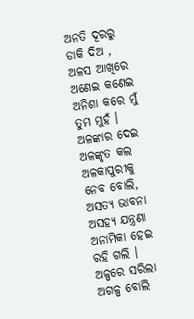ଅନତି ଦୂରରୁ ଡାକି ଦିଅ ,
ଅଳସ ଆଖିରେ
ଅଣେଇ କଣେଇ
ଅନିଶା କରେ ମୁଁ ତୁମ ମୁହଁ ।
ଅଳଙ୍କାର ଦେଇ
ଅଳଙ୍କୃତ କଲ
ଅଳକାପୁରୀକୁ ନେବ ବୋଲି,
ଅସତ୍ୟ ଭାବନା
ଅସହ୍ୟ ଯନ୍ତ୍ରଣା
ଅନାମିକା ହେଇ ରହି ଗଲି ।
ଅଳ୍ପରେ ସରିଲା
ଅଗଳ୍ପ ବୋଲି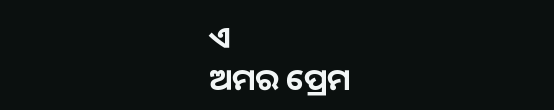ଏ
ଅମର ପ୍ରେମ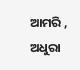ଆମରି ,
ଅଧୁରା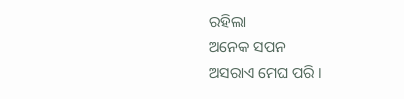ରହିଲା
ଅନେକ ସପନ
ଅସରାଏ ମେଘ ପରି ।